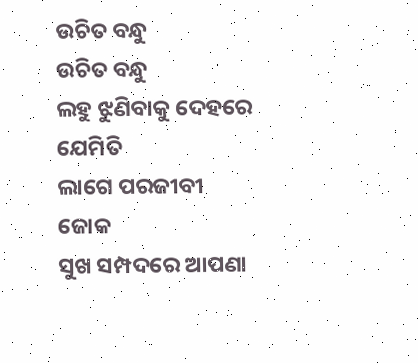ଉଚିତ ବନ୍ଧୁ
ଉଚିତ ବନ୍ଧୁ
ଲହୁ ଝୁଣିବାକୁ ଦେହରେ ଯେମିତି
ଲାଗେ ପରଜୀବୀ ଜୋକ
ସୁଖ ସମ୍ପଦରେ ଆପଣା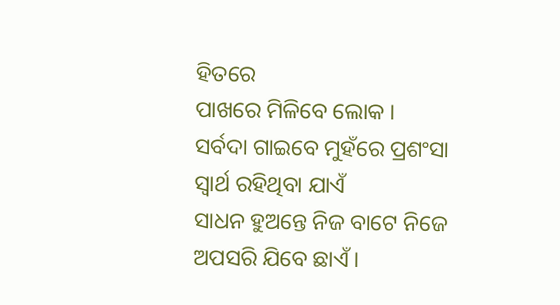ହିତରେ
ପାଖରେ ମିଳିବେ ଲୋକ ।
ସର୍ବଦା ଗାଇବେ ମୁହଁରେ ପ୍ରଶଂସା
ସ୍ଵାର୍ଥ ରହିଥିବା ଯାଏଁ
ସାଧନ ହୁଅନ୍ତେ ନିଜ ବାଟେ ନିଜେ
ଅପସରି ଯିବେ ଛାଏଁ ।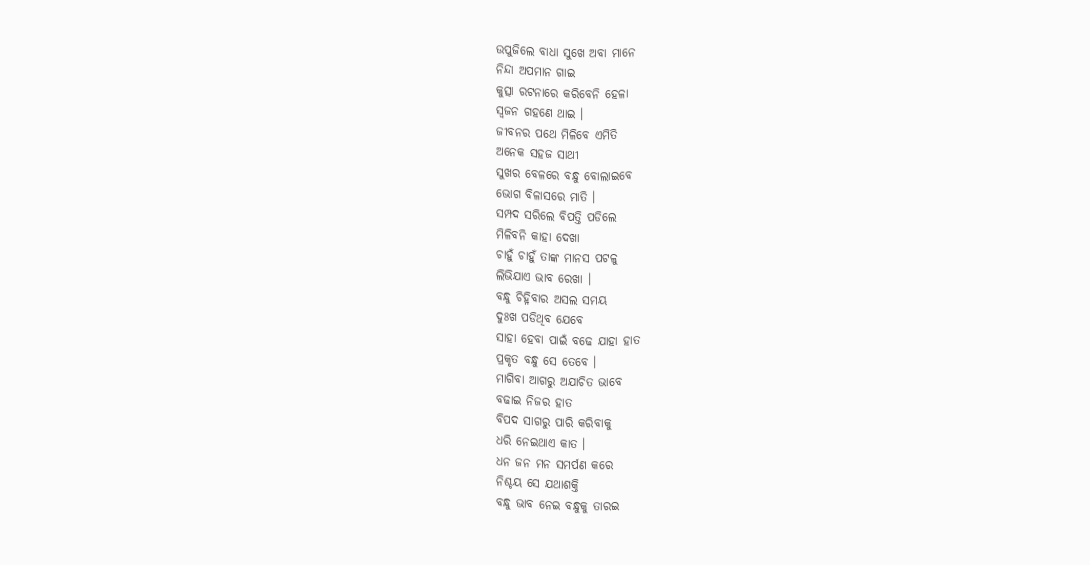ଉପୁଜିଲେ ବାଧା ସୁଖେ ଅବା ମାନେ
ନିନ୍ଦା ଅପମାନ ଗାଇ
କୁତ୍ସା ରଟନାରେ କରିବେନି ହେଳା
ସ୍ଵଜନ ଗହଣେ ଥାଇ ।
ଜୀବନର ପଥେ ମିଳିବେ ଏମିତି
ଅନେକ ସହଜ ସାଥୀ
ସୁଖର ବେଳରେ ବନ୍ଧୁ ବୋଲାଇବେ
ଭୋଗ ବିଳାସରେ ମାତି ।
ସମ୍ପଦ ସରିଲେ ବିପତ୍ତି ପଡିଲେ
ମିଳିବନି କାହା ଦେଖା
ଚାହୁଁ ଚାହୁଁ ତାଙ୍କ ମାନସ ପଟଳୁ
ଲିଭିଯାଏ ଭାବ ରେଖା ।
ବନ୍ଧୁ ଚିହ୍ନିବାର ଅସଲ ସମୟ
ଦୁଃଖ ପଡିଥିବ ଯେବେ
ସାହା ହେବା ପାଇଁ ବଢେ ଯାହା ହାତ
ପ୍ରକୃତ ବନ୍ଧୁ ସେ ତେବେ ।
ମାଗିବା ଆଗରୁ ଅଯାଚିତ ଭାବେ
ବଢାଇ ନିଜର ହାତ
ବିପଦ ସାଗରୁ ପାରି କରିବାକୁ
ଧରି ନେଇଥାଏ କାତ ।
ଧନ ଜନ ମନ ସମର୍ପଣ କରେ
ନିଶ୍ଚୟ ସେ ଯଥାଶକ୍ତି
ବନ୍ଧୁ ଭାବ ନେଇ ବନ୍ଧୁକୁ ତାରଇ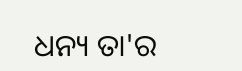ଧନ୍ୟ ତା'ର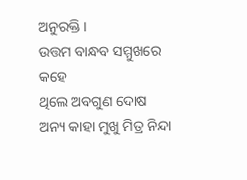ଅନୁରକ୍ତି ।
ଉତ୍ତମ ବାନ୍ଧବ ସମ୍ମୁଖରେ କହେ
ଥିଲେ ଅବଗୁଣ ଦୋଷ
ଅନ୍ୟ କାହା ମୁଖୁ ମିତ୍ର ନିନ୍ଦା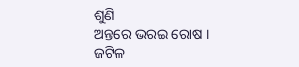ଶୁଣି
ଅନ୍ତରେ ଭରଇ ରୋଷ ।
ଜଟିଳ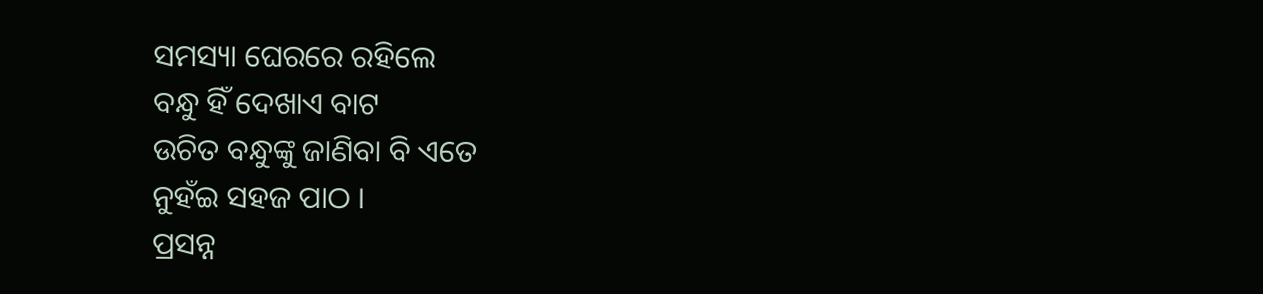ସମସ୍ୟା ଘେରରେ ରହିଲେ
ବନ୍ଧୁ ହିଁ ଦେଖାଏ ବାଟ
ଉଚିତ ବନ୍ଧୁଙ୍କୁ ଜାଣିବା ବି ଏତେ
ନୁହଁଇ ସହଜ ପାଠ ।
ପ୍ରସନ୍ନ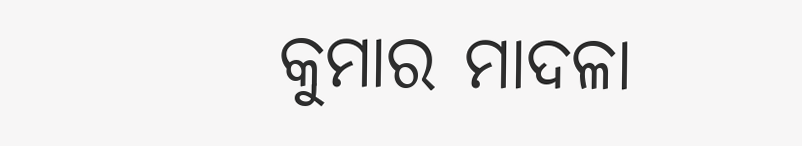କୁମାର ମାଦଳା